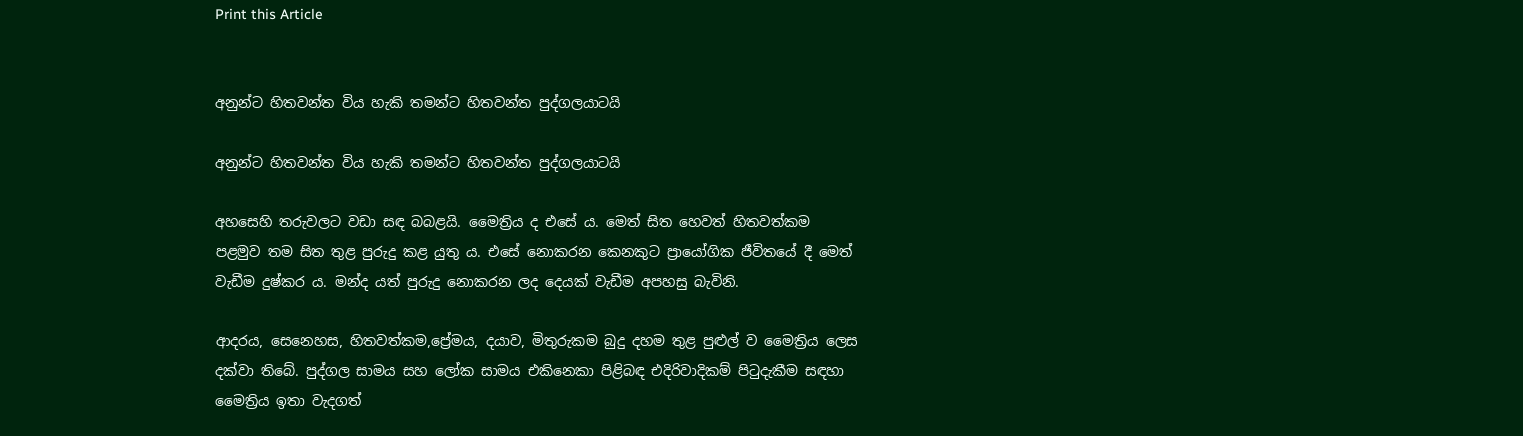Print this Article


අනුන්ට හිතවන්ත විය හැකි තමන්ට හිතවන්ත පුද්ගලයාටයි

අනුන්ට හිතවන්ත විය හැකි තමන්ට හිතවන්ත පුද්ගලයාටයි

අහසෙහි තරුවලට වඩා සඳ බබළයි. මෛත්‍රිය ද එසේ ය. මෙත් සිත හෙවත් හිතවත්කම පළමුව තම සිත තුළ පුරුදු කළ යුතු ය. එසේ නොකරන කෙනකුට ප්‍රායෝගික ජීවිතයේ දී මෙත් වැඩීම දුෂ්කර ය. මන්ද යත් පුරුදු නොකරන ලද දෙයක් වැඩීම අපහසු බැවිනි.

ආදරය, සෙනෙහස, හිතවත්කම,ප්‍රේමය, දයාව, මිතුරුකම බුදු දහම තුළ පුළුල් ව මෛත්‍රිය ලෙස දක්වා තිබේ. පුද්ගල සාමය සහ ලෝක සාමය එකිනෙකා පිළිබඳ එදිරිවාදිකම් පිටුදැකීම සඳහා මෛත්‍රිය ඉතා වැදගත්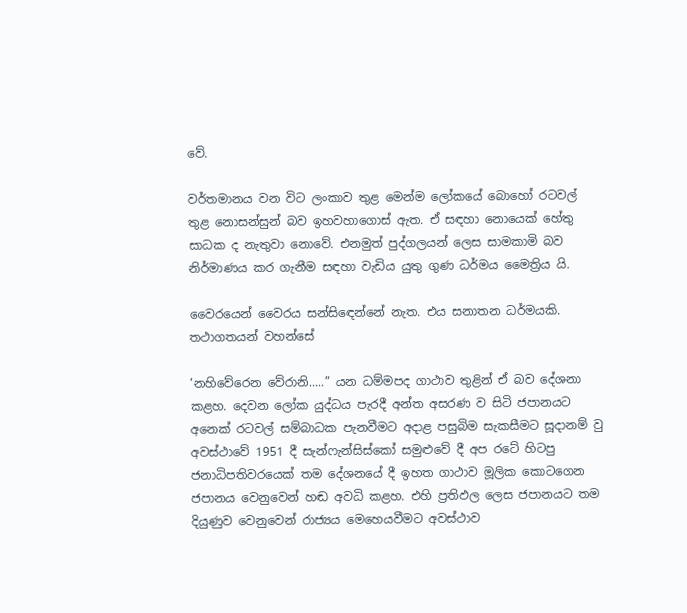වේ.

වර්තමානය වන විට ලංකාව තුළ මෙන්ම ලෝකයේ බොහෝ රටවල් තුළ නොසන්සුන් බව ඉහවහාගොස් ඇත. ඒ සඳහා නොයෙක් හේතු සාධක ද නැතුවා නොවේ. එනමුත් පුද්ගලයන් ලෙස සාමකාමි බව නිර්මාණය කර ගැනීම සඳහා වැඩිය යුතු ගුණ ධර්මය මෛත්‍රිය යි.

වෛරයෙන් වෛරය සන්සිඳෙන්නේ නැත. එය සනාතන ධර්මයකි. තථාගතයන් වහන්සේ

‘නහිවේරෙන වේරානි.....” යන ධම්මපද ගාථාව තුළින් ඒ බව දේශනා කළහ. දෙවන ලෝක යුද්ධය පැරදී අන්ත අසරණ ව සිටි ජපානයට අනෙක් රටවල් සම්බාධක පැනවීමට අදාළ පසුබිම සැකසීමට සූදානම් වු අවස්ථාවේ 1951 දී සැන්ෆැන්සිස්කෝ සමුළුවේ දී අප රටේ හිටපු ජනාධිපතිවරයෙක් තම දේශනයේ දී ඉහත ගාථාව මූලික කොටගෙන ජපානය වෙනුවෙන් හඬ අවධි කළහ. එහි ප්‍රතිඵල ලෙස ජපානයට තම දියුණුව වෙනුවෙන් රාජ්‍යය මෙහෙයවීමට අවස්ථාව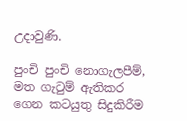උදාවුණි.

පුංචි පුංචි නොගැලපීම්, මත ගැටුම් ඇතිකර ගෙන කටයුතු සිදුකිරීම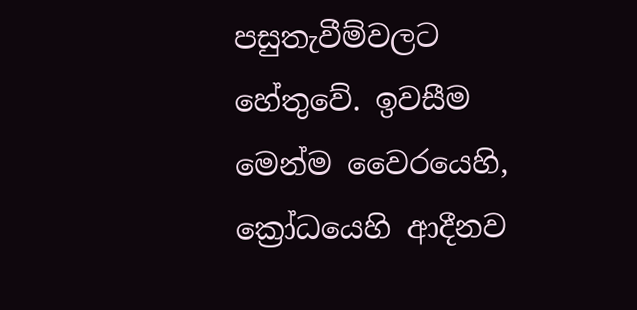පසුතැවීම්වලට හේතුවේ. ඉවසීම මෙන්ම වෛරයෙහි, ක්‍රෝධයෙහි ආදීනව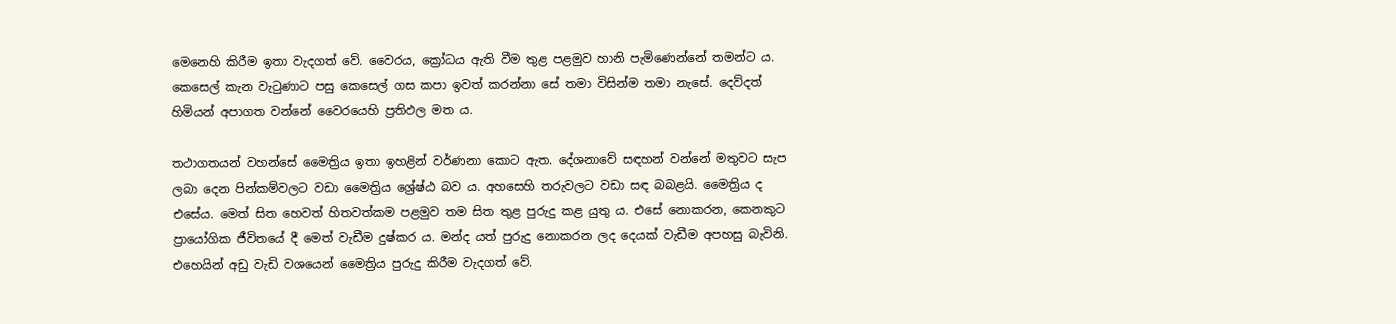මෙනෙහි කිරීම ඉතා වැදගත් වේ. වෛරය, ක්‍රෝධය ඇති වීම තුළ පළමුව හානි පැමිණෙන්නේ තමන්ට ය. කෙසෙල් කැන වැටුණාට පසු කෙසෙල් ගස කපා ඉවත් කරන්නා සේ තමා විසින්ම තමා නැසේ. දෙව්දත් හිමියන් අපාගත වන්නේ වෛරයෙහි ප්‍රතිඵල මත ය.

තථාගතයන් වහන්සේ මෛත්‍රිය ඉතා ඉහළින් වර්ණනා කොට ඇත. දේශනාවේ සඳහන් වන්නේ මතුවට සැප ලබා දෙන පින්කම්වලට වඩා මෛත්‍රිය ශ්‍රේෂ්ඨ බව ය. අහසෙහි තරුවලට වඩා සඳ බබළයි. මෛත්‍රිය ද එසේය. මෙත් සිත හෙවත් හිතවත්කම පළමුව තම සිත තුළ පුරුදු කළ යුතු ය. එසේ නොකරන, කෙනකුට ප්‍රායෝගික ජීවිතයේ දී මෙත් වැඩීම දුෂ්කර ය. මන්ද යත් පුරුදු නොකරන ලද දෙයක් වැඩීම අපහසු බැවිනි. එහෙයින් අඩු වැඩි වශයෙන් මෛත්‍රිය පුරුදු කිරීම වැදගත් වේ.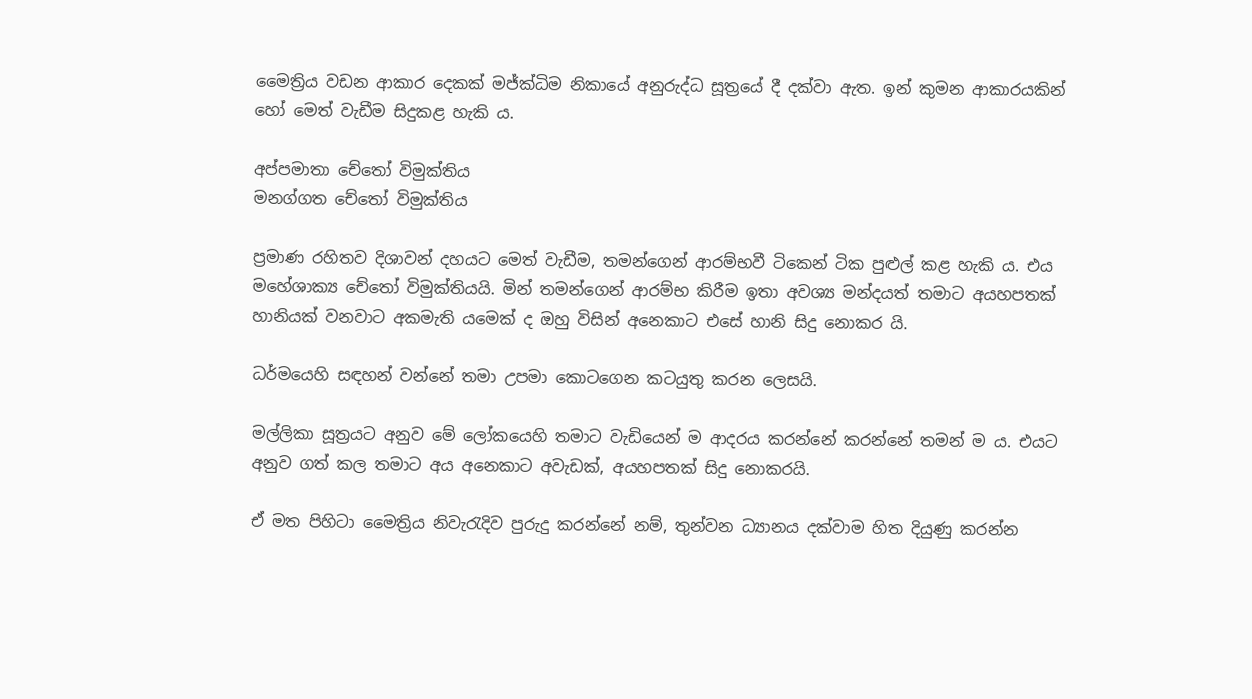මෛත්‍රිය වඩන ආකාර දෙකක් මජ්ක්‍ධිම නිකායේ අනුරුද්ධ සූත්‍රයේ දී දක්වා ඇත. ඉන් කුමන ආකාරයකින් හෝ මෙත් වැඩීම සිදුකළ හැකි ය.

අප්පමාතා චේතෝ විමුක්තිය
මනග්ගත චේතෝ විමුක්තිය

ප්‍රමාණ රහිතව දිශාවන් දහයට මෙත් වැඩීම, තමන්ගෙන් ආරම්භවී ටිකෙන් ටික පුළුල් කළ හැකි ය. එය මහේශාක්‍ය චේතෝ විමුක්තියයි. මින් තමන්ගෙන් ආරම්භ කිරීම ඉතා අවශ්‍ය මන්දයත් තමාට අයහපතක් හානියක් වනවාට අකමැති යමෙක් ද ඔහු විසින් අනෙකාට එසේ හානි සිදු නොකර යි.

ධර්මයෙහි සඳහන් වන්නේ තමා උපමා කොටගෙන කටයුතු කරන ලෙසයි.

මල්ලිකා සූත්‍රයට අනුව මේ ලෝකයෙහි තමාට වැඩියෙන් ම ආදරය කරන්නේ කරන්නේ තමන් ම ය. එයට අනුව ගත් කල තමාට අය අනෙකාට අවැඩක්, අයහපතක් සිදු නොකරයි.

ඒ මත පිහිටා මෛත්‍රිය නිවැරැදිව පුරුදු කරන්නේ නම්, තුන්වන ධ්‍යානය දක්වාම හිත දියුණු කරන්න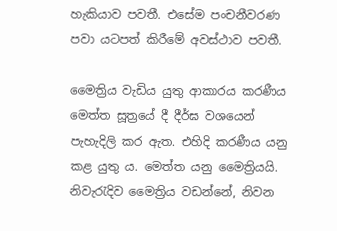හැකියාව පවතී. එසේම පංචනීවරණ පවා යටපත් කිරීමේ අවස්ථාව පවතී.

මෛත්‍රිය වැඩිය යුතු ආකාරය කරණීය මෙත්ත සූත්‍රයේ දී දීර්ඝ වශයෙන් පැහැදිලි කර ඇත. එහිදි කරණීය යනු කළ යුතු ය. මෙත්ත යනු මෛත්‍රියයි. නිවැරැදිව මෛත්‍රිය වඩන්නේ, නිවන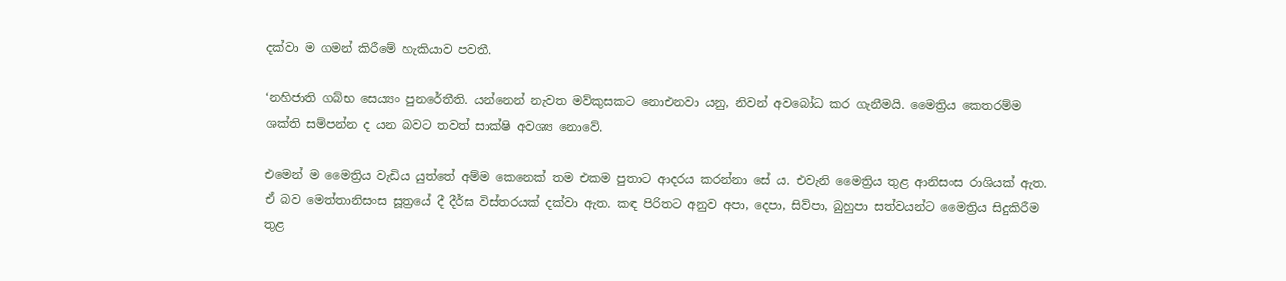දක්වා ම ගමන් කිරීමේ හැකියාව පවතී.

‘නහිජාති ගබ්භ සෙය්‍යං පුනරේතීති. යන්නෙන් නැවත මව්කුසකට නොඑනවා යනු, නිවන් අවබෝධ කර ගැනීමයි. මෛත්‍රිය කෙතරම්ම ශක්ති සම්පන්න ද යන බවට තවත් සාක්ෂි අවශ්‍ය නොවේ.

එමෙන් ම මෛත්‍රිය වැඩිය යුත්තේ අම්ම කෙනෙක් තම එකම පුතාට ආදරය කරන්නා සේ ය. එවැනි මෛත්‍රිය තුළ ආනිසංස රාශියක් ඇත. ඒ බව මෙත්තානිසංස සූත්‍රයේ දී දීර්ඝ විස්තරයක් දක්වා ඇත. කඳ පිරිතට අනුව අපා, දෙපා, සිව්පා, බුහුපා සත්වයන්ට මෛත්‍රිය සිදුකිරීම තුළ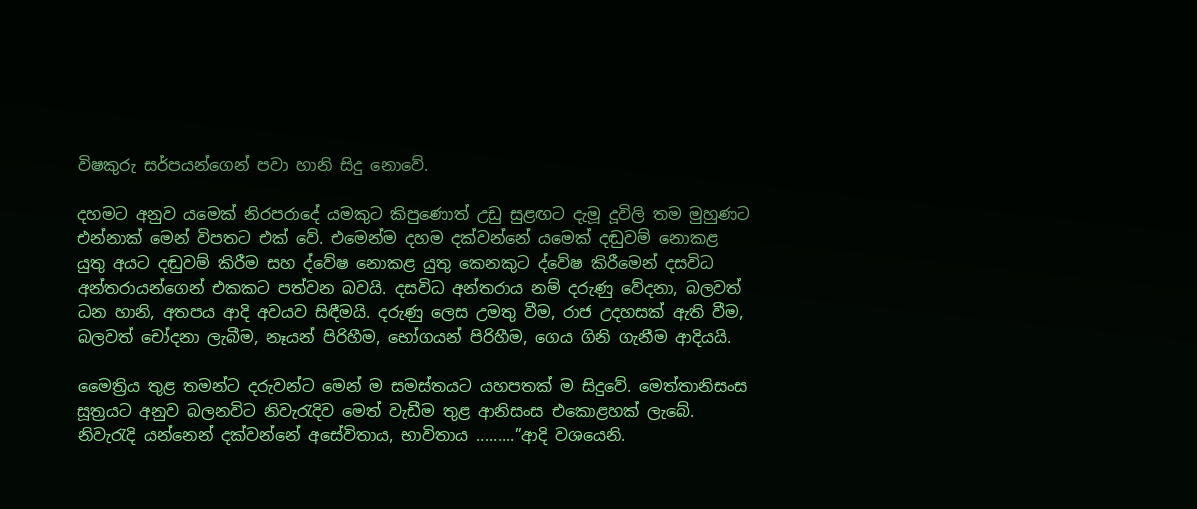විෂකුරු සර්පයන්ගෙන් පවා හානි සිදු නොවේ.

දහමට අනුව යමෙක් නිරපරාදේ යමකුට කිපුණොත් උඩු සුළඟට දැමූ දූවිලි තම මුහුණට එන්නාක් මෙන් විපතට එක් වේ. එමෙන්ම දහම දක්වන්නේ යමෙක් දඬුවම් නොකළ යුතු අයට දඬුවම් කිරීම සහ ද්වේෂ නොකළ යුතු කෙනකුට ද්වේෂ කිරීමෙන් දසවිධ අන්තරායන්ගෙන් එකකට පත්වන බවයි. දසවිධ අන්තරාය නම් දරුණු වේදනා, බලවත් ධන හානි, අතපය ආදි අවයව සිඳීමයි. දරුණු ලෙස උමතු වීම, රාජ උදහසක් ඇති වීම, බලවත් චෝදනා ලැබීම, නෑයන් පිරිහීම, භෝගයන් පිරිහීම, ගෙය ගිනි ගැනීම ආදියයි.

මෛත්‍රිය තුළ තමන්ට දරුවන්ට මෙන් ම සමස්තයට යහපතක් ම සිදුවේ. මෙත්තානිසංස සූත්‍රයට අනුව බලනවිට නිවැරැදිව මෙත් වැඩීම තුළ ආනිසංස එකොළහක් ලැබේ. නිවැරැදි යන්නෙන් දක්වන්නේ අසේවිතාය, භාවිතාය .........”ආදි වශයෙනි.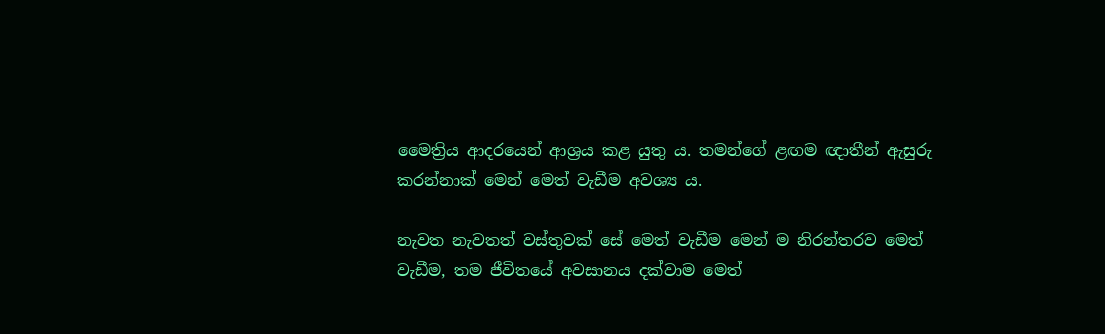මෛත්‍රිය ආදරයෙන් ආශ්‍රය කළ යුතු ය. තමන්ගේ ළඟම ඥාතීන් ඇසුරු කරන්නාක් මෙන් මෙත් වැඩීම අවශ්‍ය ය.

නැවත නැවතත් වස්තුවක් සේ මෙත් වැඩීම මෙන් ම නිරන්තරව මෙත් වැඩීම, තම ජීවිතයේ අවසානය දක්වාම මෙත්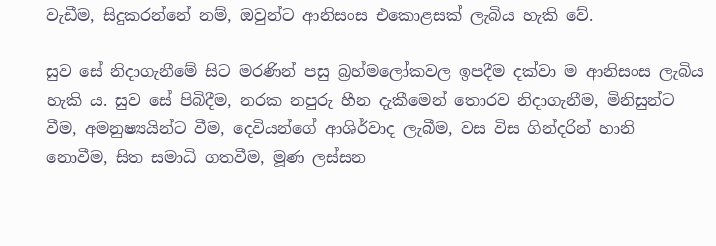වැඩීම, සිදුකරන්නේ නම්, ඔවුන්ට ආනිසංස එකොළසක් ලැබිය හැකි වේ.

සුව සේ නිදාගැනීමේ සිට මරණින් පසු බ්‍රහ්මලෝකවල ඉපදීම දක්වා ම ආනිසංස ලැබිය හැකි ය. සුව සේ පිබිදීම, නරක නපුරු හීන දැකීමෙන් තොරව නිදාගැනීම, මිනිසුන්ට වීම, අමනුෂ්‍යයින්ට වීම, දෙවියන්ගේ ආශිර්වාද ලැබීම, වස විස ගින්දරින් හානි නොවීම, සිත සමාධි ගතවීම, මූණ ලස්සන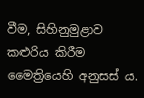වීම, සිහිනුමුළාව කළුරිය කිරීම මෛත්‍රියෙහි අනුසස් ය.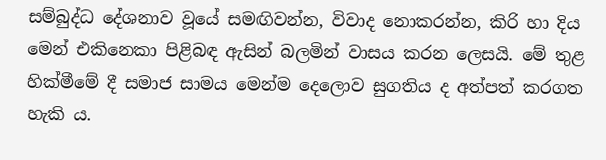සම්බුද්ධ දේශනාව වූයේ සමඟිවන්න, විවාද නොකරන්න, කිරි හා දිය මෙන් එකිනෙකා පිළිබඳ ඇසින් බලමින් වාසය කරන ලෙසයි. මේ තුළ හික්මීමේ දී සමාජ සාමය මෙන්ම දෙලොව සුගතිය ද අත්පත් කරගත හැකි ය.